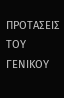ΠΡΟΤΑΣΕΙΣ ΤΟΥ ΓΕΝΙΚΟΥ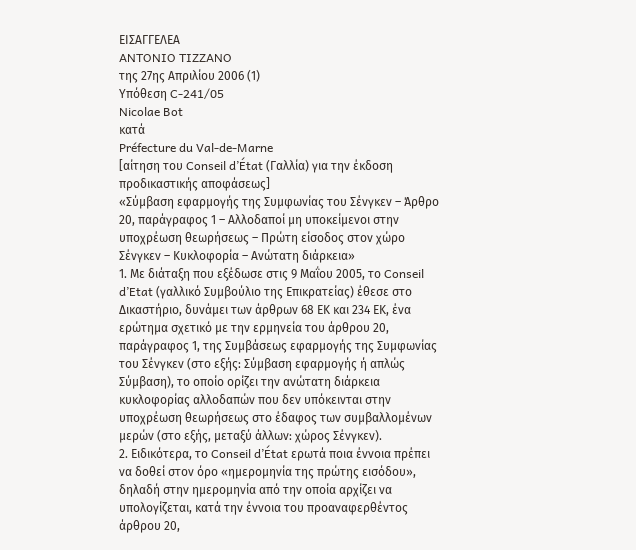ΕΙΣΑΓΓΕΛΕΑ
ANTONIO TIZZANO
της 27ης Απριλίου 2006 (1)
Υπόθεση C-241/05
Nicolae Bot
κατά
Préfecture du Val-de-Marne
[αίτηση του Conseil d’État (Γαλλία) για την έκδοση προδικαστικής αποφάσεως]
«Σύμβαση εφαρμογής της Συμφωνίας του Σένγκεν – Άρθρο 20, παράγραφος 1 – Αλλοδαποί μη υποκείμενοι στην υποχρέωση θεωρήσεως – Πρώτη είσοδος στον χώρο Σένγκεν – Κυκλοφορία – Ανώτατη διάρκεια»
1. Με διάταξη που εξέδωσε στις 9 Μαΐου 2005, το Conseil d’Etat (γαλλικό Συμβούλιο της Επικρατείας) έθεσε στο Δικαστήριο, δυνάμει των άρθρων 68 ΕΚ και 234 ΕΚ, ένα ερώτημα σχετικό με την ερμηνεία του άρθρου 20, παράγραφος 1, της Συμβάσεως εφαρμογής της Συμφωνίας του Σένγκεν (στο εξής: Σύμβαση εφαρμογής ή απλώς Σύμβαση), το οποίο ορίζει την ανώτατη διάρκεια κυκλοφορίας αλλοδαπών που δεν υπόκεινται στην υποχρέωση θεωρήσεως στο έδαφος των συμβαλλομένων μερών (στο εξής, μεταξύ άλλων: χώρος Σένγκεν).
2. Ειδικότερα, το Conseil d’État ερωτά ποια έννοια πρέπει να δοθεί στον όρο «ημερομηνία της πρώτης εισόδου», δηλαδή στην ημερομηνία από την οποία αρχίζει να υπολογίζεται, κατά την έννοια του προαναφερθέντος άρθρου 20,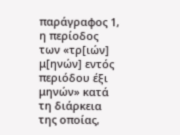παράγραφος 1, η περίοδος των «τρ[ιών] μ[ηνών] εντός περιόδου έξι μηνών» κατά τη διάρκεια της οποίας,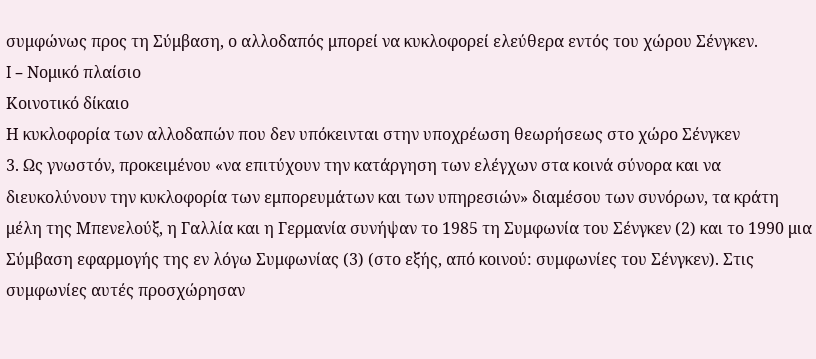συμφώνως προς τη Σύμβαση, ο αλλοδαπός μπορεί να κυκλοφορεί ελεύθερα εντός του χώρου Σένγκεν.
I – Νομικό πλαίσιο
Κοινοτικό δίκαιο
Η κυκλοφορία των αλλοδαπών που δεν υπόκεινται στην υποχρέωση θεωρήσεως στο χώρο Σένγκεν
3. Ως γνωστόν, προκειμένου «να επιτύχουν την κατάργηση των ελέγχων στα κοινά σύνορα και να διευκολύνουν την κυκλοφορία των εμπορευμάτων και των υπηρεσιών» διαμέσου των συνόρων, τα κράτη μέλη της Μπενελούξ, η Γαλλία και η Γερμανία συνήψαν το 1985 τη Συμφωνία του Σένγκεν (2) και το 1990 μια Σύμβαση εφαρμογής της εν λόγω Συμφωνίας (3) (στο εξής, από κοινού: συμφωνίες του Σένγκεν). Στις συμφωνίες αυτές προσχώρησαν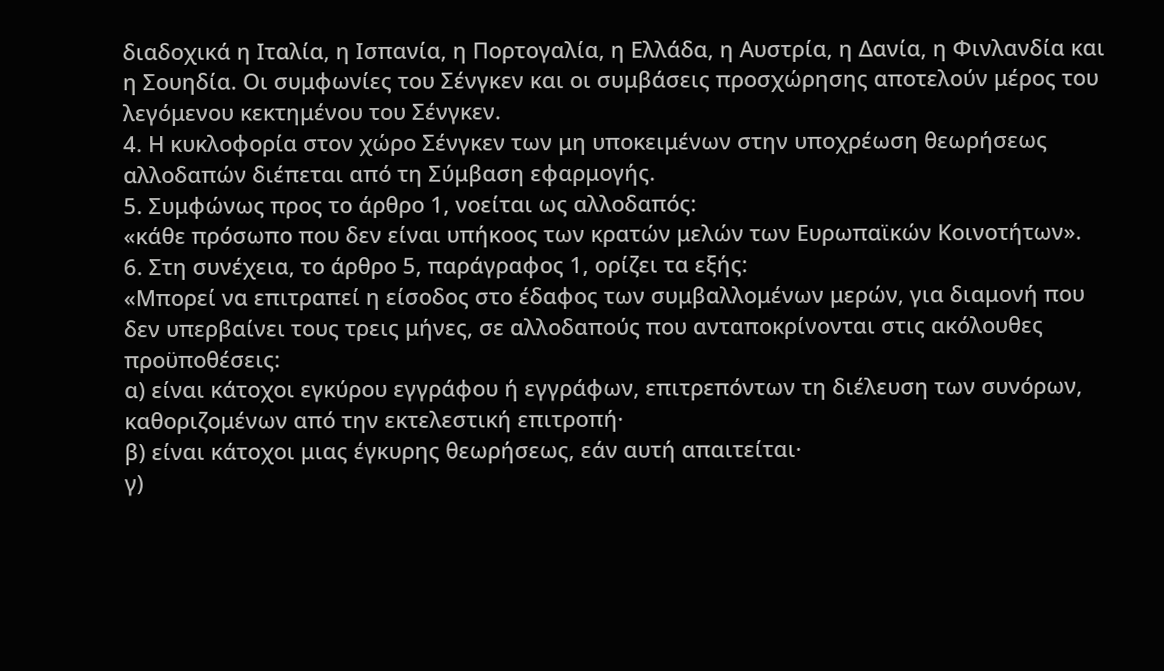διαδοχικά η Ιταλία, η Ισπανία, η Πορτογαλία, η Ελλάδα, η Αυστρία, η Δανία, η Φινλανδία και η Σουηδία. Οι συμφωνίες του Σένγκεν και οι συμβάσεις προσχώρησης αποτελούν μέρος του λεγόμενου κεκτημένου του Σένγκεν.
4. Η κυκλοφορία στον χώρο Σένγκεν των μη υποκειμένων στην υποχρέωση θεωρήσεως αλλοδαπών διέπεται από τη Σύμβαση εφαρμογής.
5. Συμφώνως προς το άρθρο 1, νοείται ως αλλοδαπός:
«κάθε πρόσωπο που δεν είναι υπήκοος των κρατών μελών των Ευρωπαϊκών Κοινοτήτων».
6. Στη συνέχεια, το άρθρο 5, παράγραφος 1, ορίζει τα εξής:
«Μπορεί να επιτραπεί η είσοδος στο έδαφος των συμβαλλομένων μερών, για διαμονή που δεν υπερβαίνει τους τρεις μήνες, σε αλλοδαπούς που ανταποκρίνονται στις ακόλουθες προϋποθέσεις:
α) είναι κάτοχοι εγκύρου εγγράφου ή εγγράφων, επιτρεπόντων τη διέλευση των συνόρων, καθοριζομένων από την εκτελεστική επιτροπή·
β) είναι κάτοχοι μιας έγκυρης θεωρήσεως, εάν αυτή απαιτείται·
γ)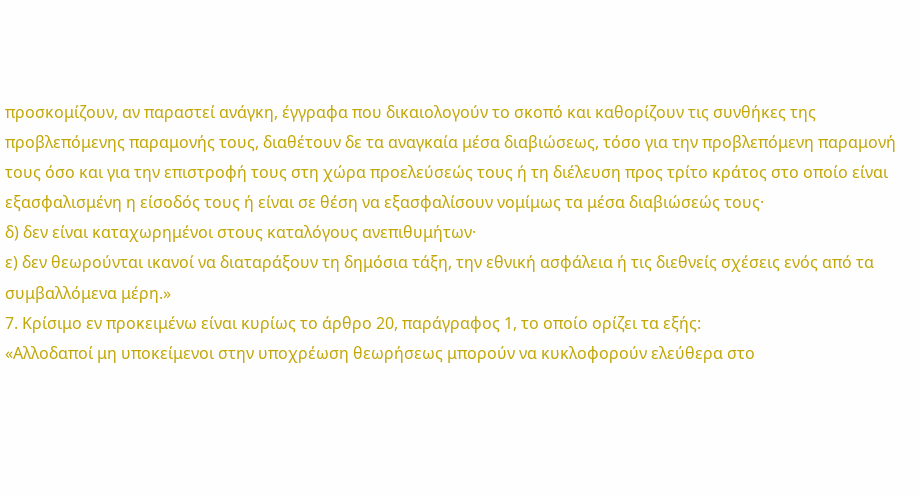προσκομίζουν, αν παραστεί ανάγκη, έγγραφα που δικαιολογούν το σκοπό και καθορίζουν τις συνθήκες της προβλεπόμενης παραμονής τους, διαθέτουν δε τα αναγκαία μέσα διαβιώσεως, τόσο για την προβλεπόμενη παραμονή τους όσο και για την επιστροφή τους στη χώρα προελεύσεώς τους ή τη διέλευση προς τρίτο κράτος στο οποίο είναι εξασφαλισμένη η είσοδός τους ή είναι σε θέση να εξασφαλίσουν νομίμως τα μέσα διαβιώσεώς τους·
δ) δεν είναι καταχωρημένοι στους καταλόγους ανεπιθυμήτων·
ε) δεν θεωρούνται ικανοί να διαταράξουν τη δημόσια τάξη, την εθνική ασφάλεια ή τις διεθνείς σχέσεις ενός από τα συμβαλλόμενα μέρη.»
7. Κρίσιμο εν προκειμένω είναι κυρίως το άρθρο 20, παράγραφος 1, το οποίο ορίζει τα εξής:
«Αλλοδαποί μη υποκείμενοι στην υποχρέωση θεωρήσεως μπορούν να κυκλοφορούν ελεύθερα στο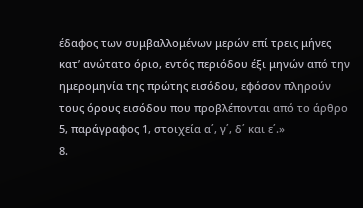έδαφος των συμβαλλομένων μερών επί τρεις μήνες κατ’ ανώτατο όριο, εντός περιόδου έξι μηνών από την ημερομηνία της πρώτης εισόδου, εφόσον πληρούν τους όρους εισόδου που προβλέπονται από το άρθρο 5, παράγραφος 1, στοιχεία α΄, γ΄, δ΄ και ε΄.»
8.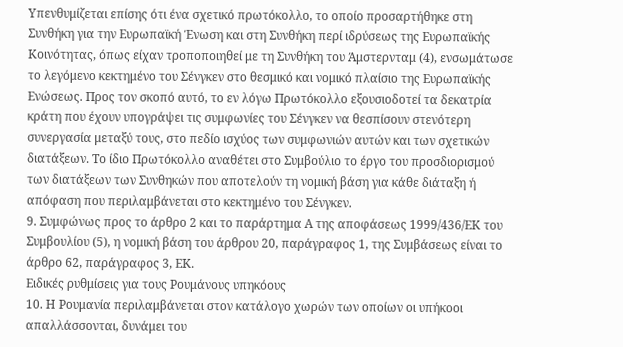Υπενθυμίζεται επίσης ότι ένα σχετικό πρωτόκολλο, το οποίο προσαρτήθηκε στη Συνθήκη για την Ευρωπαϊκή Ένωση και στη Συνθήκη περί ιδρύσεως της Ευρωπαϊκής Κοινότητας, όπως είχαν τροποποιηθεί με τη Συνθήκη του Άμστερνταμ (4), ενσωμάτωσε το λεγόμενο κεκτημένο του Σένγκεν στο θεσμικό και νομικό πλαίσιο της Ευρωπαϊκής Ενώσεως. Προς τον σκοπό αυτό, το εν λόγω Πρωτόκολλο εξουσιοδοτεί τα δεκατρία κράτη που έχουν υπογράψει τις συμφωνίες του Σένγκεν να θεσπίσουν στενότερη συνεργασία μεταξύ τους, στο πεδίο ισχύος των συμφωνιών αυτών και των σχετικών διατάξεων. Το ίδιο Πρωτόκολλο αναθέτει στο Συμβούλιο το έργο του προσδιορισμού των διατάξεων των Συνθηκών που αποτελούν τη νομική βάση για κάθε διάταξη ή απόφαση που περιλαμβάνεται στο κεκτημένο του Σένγκεν.
9. Συμφώνως προς το άρθρο 2 και το παράρτημα Α της αποφάσεως 1999/436/ΕΚ του Συμβουλίου (5), η νομική βάση του άρθρου 20, παράγραφος 1, της Συμβάσεως είναι το άρθρο 62, παράγραφος 3, ΕΚ.
Ειδικές ρυθμίσεις για τους Ρουμάνους υπηκόους
10. Η Ρουμανία περιλαμβάνεται στον κατάλογο χωρών των οποίων οι υπήκοοι απαλλάσσονται, δυνάμει του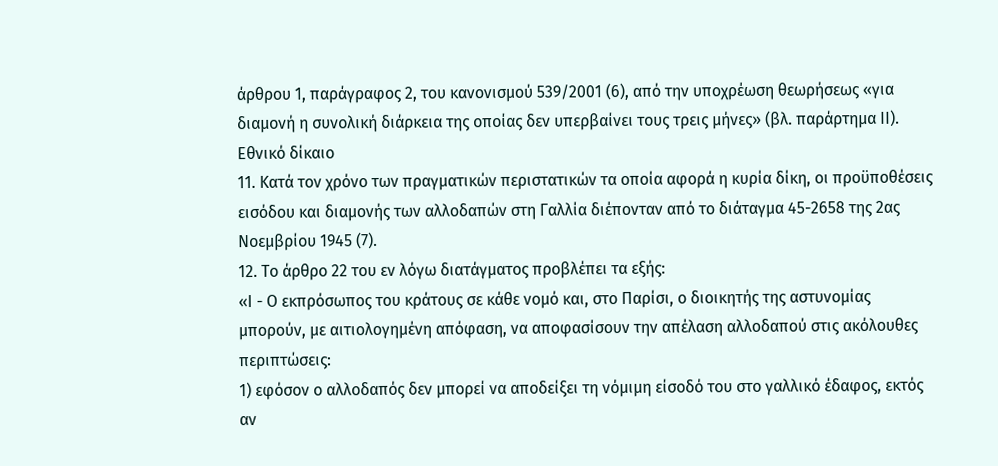άρθρου 1, παράγραφος 2, του κανονισμού 539/2001 (6), από την υποχρέωση θεωρήσεως «για διαμονή η συνολική διάρκεια της οποίας δεν υπερβαίνει τους τρεις μήνες» (βλ. παράρτημα II).
Εθνικό δίκαιο
11. Κατά τον χρόνο των πραγματικών περιστατικών τα οποία αφορά η κυρία δίκη, οι προϋποθέσεις εισόδου και διαμονής των αλλοδαπών στη Γαλλία διέπονταν από το διάταγμα 45-2658 της 2ας Νοεμβρίου 1945 (7).
12. Το άρθρο 22 του εν λόγω διατάγματος προβλέπει τα εξής:
«I - Ο εκπρόσωπος του κράτους σε κάθε νομό και, στο Παρίσι, ο διοικητής της αστυνομίας μπορούν, με αιτιολογημένη απόφαση, να αποφασίσουν την απέλαση αλλοδαπού στις ακόλουθες περιπτώσεις:
1) εφόσον ο αλλοδαπός δεν μπορεί να αποδείξει τη νόμιμη είσοδό του στο γαλλικό έδαφος, εκτός αν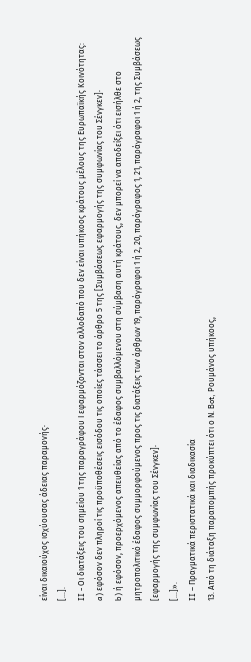είναι δικαιούχος ισχύουσας άδειας παραμονής·
[...].
II - Οι διατάξεις του σημείου 1 της παραγράφου Ι εφαρμόζονται στον αλλοδαπό που δεν είναι υπήκοος κράτους μέλους της Ευρωπαϊκής Κοινότητας:
a) εφόσον δεν πληροί τις προϋποθέσεις εισόδου τις οποίες τάσσει το άρθρο 5 της [Συμβάσεως εφαρμογής της συμφωνίας του Σένγκεν]·
b) ή εφόσον, προερχόμενος απευθείας από το έδαφος συμβαλλόμενου στη σύμβαση αυτή κράτους, δεν μπορεί να αποδείξει ότι εισήλθε στο μητροπολιτικό έδαφος συμμορφούμενος προς τις διατάξεις των άρθρων 19, παράγραφοι 1 ή 2, 20, παράγραφος 1, 21, παράγραφοι 1 ή 2, της Συμβάσεως [εφαρμογής της συμφωνίας του Σένγκεν]·
[...]».
II – Πραγματικά περιστατικά και διαδικασία
13. Από τη διάταξη παραπομπής προκύπτει ότι ο Ν. Bot, Ρουμάνος υπήκοος,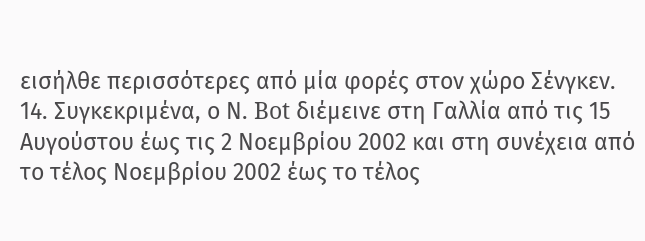εισήλθε περισσότερες από μία φορές στον χώρο Σένγκεν.
14. Συγκεκριμένα, ο Ν. Bot διέμεινε στη Γαλλία από τις 15 Αυγούστου έως τις 2 Νοεμβρίου 2002 και στη συνέχεια από το τέλος Νοεμβρίου 2002 έως το τέλος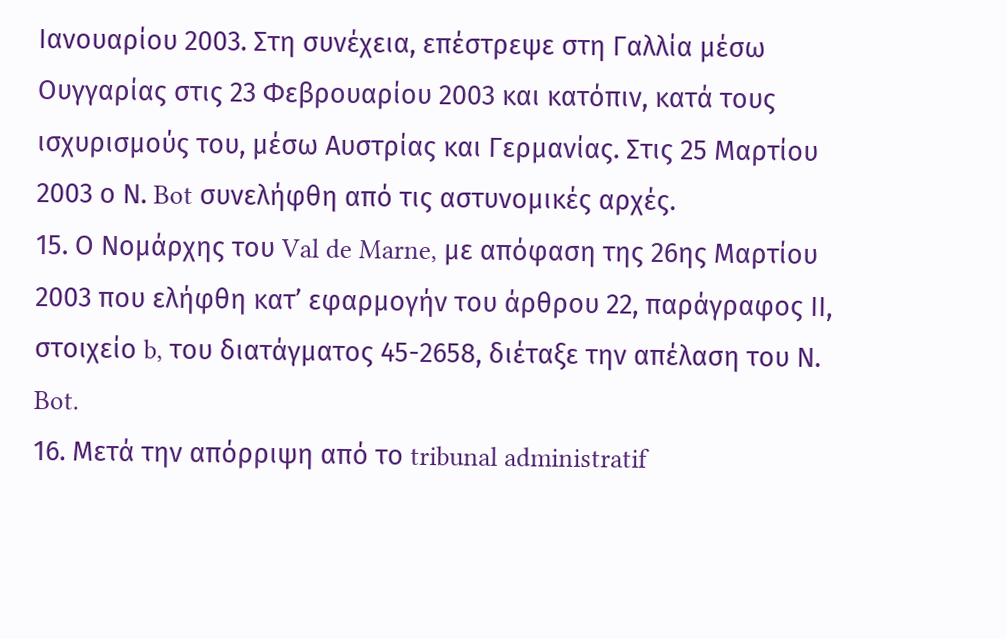Ιανουαρίου 2003. Στη συνέχεια, επέστρεψε στη Γαλλία μέσω Ουγγαρίας στις 23 Φεβρουαρίου 2003 και κατόπιν, κατά τους ισχυρισμούς του, μέσω Αυστρίας και Γερμανίας. Στις 25 Μαρτίου 2003 ο Ν. Bot συνελήφθη από τις αστυνομικές αρχές.
15. Ο Νομάρχης του Val de Marne, με απόφαση της 26ης Μαρτίου 2003 που ελήφθη κατ’ εφαρμογήν του άρθρου 22, παράγραφος ΙΙ, στοιχείο b, του διατάγματος 45-2658, διέταξε την απέλαση του Ν. Bot.
16. Μετά την απόρριψη από το tribunal administratif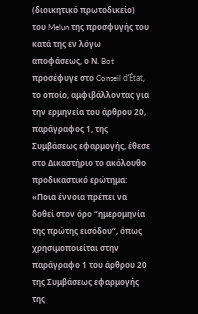(διοικητικό πρωτοδικείο) του Melun της προσφυγής του κατά της εν λόγω αποφάσεως, ο Ν. Bot προσέφυγε στο Conseil d’État, το οποίο, αμφιβάλλοντας για την ερμηνεία του άρθρου 20, παράγραφος 1, της Συμβάσεως εφαρμογής, έθεσε στο Δικαστήριο το ακόλουθο προδικαστικό ερώτημα:
«Ποια έννοια πρέπει να δοθεί στον όρο “ημερομηνία της πρώτης εισόδου”, όπως χρησιμοποιείται στην παράγραφο 1 του άρθρου 20 της Συμβάσεως εφαρμογής της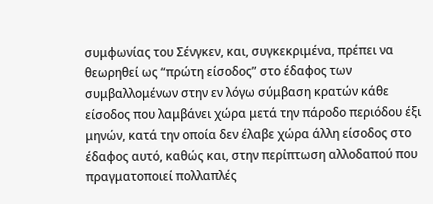συμφωνίας του Σένγκεν, και, συγκεκριμένα, πρέπει να θεωρηθεί ως “πρώτη είσοδος” στο έδαφος των συμβαλλομένων στην εν λόγω σύμβαση κρατών κάθε είσοδος που λαμβάνει χώρα μετά την πάροδο περιόδου έξι μηνών, κατά την οποία δεν έλαβε χώρα άλλη είσοδος στο έδαφος αυτό, καθώς και, στην περίπτωση αλλοδαπού που πραγματοποιεί πολλαπλές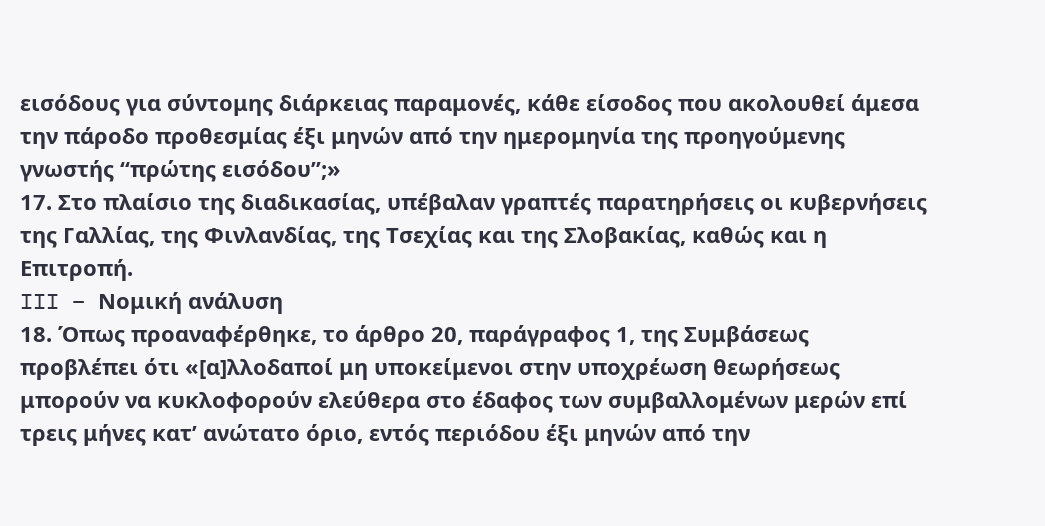εισόδους για σύντομης διάρκειας παραμονές, κάθε είσοδος που ακολουθεί άμεσα την πάροδο προθεσμίας έξι μηνών από την ημερομηνία της προηγούμενης γνωστής “πρώτης εισόδου”;»
17. Στο πλαίσιο της διαδικασίας, υπέβαλαν γραπτές παρατηρήσεις οι κυβερνήσεις της Γαλλίας, της Φινλανδίας, της Τσεχίας και της Σλοβακίας, καθώς και η Επιτροπή.
III – Νομική ανάλυση
18. Όπως προαναφέρθηκε, το άρθρο 20, παράγραφος 1, της Συμβάσεως προβλέπει ότι «[α]λλοδαποί μη υποκείμενοι στην υποχρέωση θεωρήσεως μπορούν να κυκλοφορούν ελεύθερα στο έδαφος των συμβαλλομένων μερών επί τρεις μήνες κατ’ ανώτατο όριο, εντός περιόδου έξι μηνών από την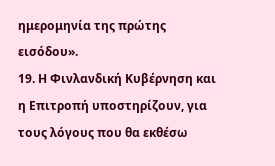ημερομηνία της πρώτης εισόδου».
19. Η Φινλανδική Κυβέρνηση και η Επιτροπή υποστηρίζουν, για τους λόγους που θα εκθέσω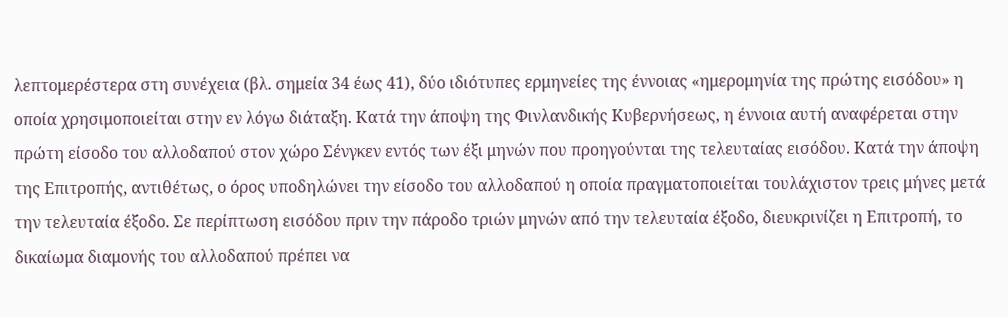λεπτομερέστερα στη συνέχεια (βλ. σημεία 34 έως 41), δύο ιδιότυπες ερμηνείες της έννοιας «ημερομηνία της πρώτης εισόδου» η οποία χρησιμοποιείται στην εν λόγω διάταξη. Κατά την άποψη της Φινλανδικής Κυβερνήσεως, η έννοια αυτή αναφέρεται στην πρώτη είσοδο του αλλοδαπού στον χώρο Σένγκεν εντός των έξι μηνών που προηγούνται της τελευταίας εισόδου. Κατά την άποψη της Επιτροπής, αντιθέτως, ο όρος υποδηλώνει την είσοδο του αλλοδαπού η οποία πραγματοποιείται τουλάχιστον τρεις μήνες μετά την τελευταία έξοδο. Σε περίπτωση εισόδου πριν την πάροδο τριών μηνών από την τελευταία έξοδο, διευκρινίζει η Επιτροπή, το δικαίωμα διαμονής του αλλοδαπού πρέπει να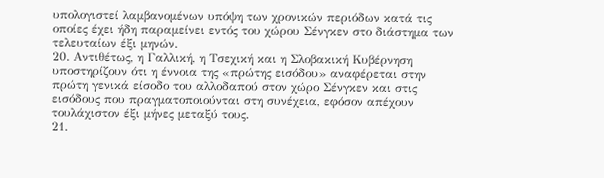υπολογιστεί λαμβανομένων υπόψη των χρονικών περιόδων κατά τις οποίες έχει ήδη παραμείνει εντός του χώρου Σένγκεν στο διάστημα των τελευταίων έξι μηνών.
20. Αντιθέτως, η Γαλλική, η Τσεχική και η Σλοβακική Κυβέρνηση υποστηρίζουν ότι η έννοια της «πρώτης εισόδου» αναφέρεται στην πρώτη γενικά είσοδο του αλλοδαπού στον χώρο Σένγκεν και στις εισόδους που πραγματοποιούνται στη συνέχεια, εφόσον απέχουν τουλάχιστον έξι μήνες μεταξύ τους.
21.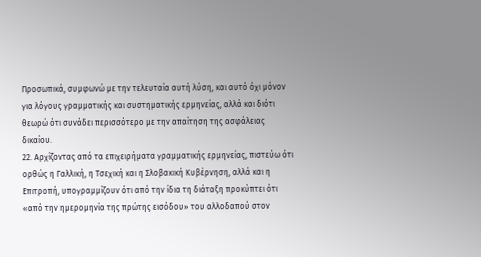Προσωπικά, συμφωνώ με την τελευταία αυτή λύση, και αυτό όχι μόνον για λόγους γραμματικής και συστηματικής ερμηνείας, αλλά και διότι θεωρώ ότι συνάδει περισσότερο με την απαίτηση της ασφάλειας δικαίου.
22. Αρχίζοντας από τα επιχειρήματα γραμματικής ερμηνείας, πιστεύω ότι ορθώς η Γαλλική, η Τσεχική και η Σλοβακική Κυβέρνηση, αλλά και η Επιτροπή, υπογραμμίζουν ότι από την ίδια τη διάταξη προκύπτει ότι «από την ημερομηνία της πρώτης εισόδου» του αλλοδαπού στον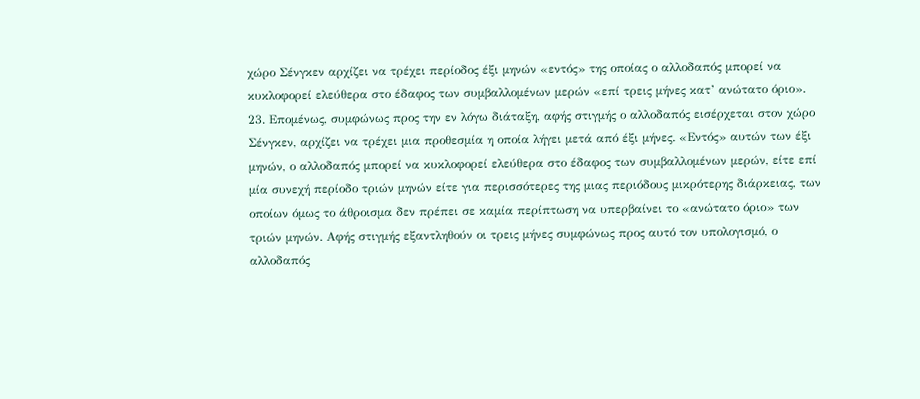χώρο Σένγκεν αρχίζει να τρέχει περίοδος έξι μηνών «εντός» της οποίας ο αλλοδαπός μπορεί να κυκλοφορεί ελεύθερα στο έδαφος των συμβαλλομένων μερών «επί τρεις μήνες κατ’ ανώτατο όριο».
23. Επομένως, συμφώνως προς την εν λόγω διάταξη, αφής στιγμής ο αλλοδαπός εισέρχεται στον χώρο Σένγκεν, αρχίζει να τρέχει μια προθεσμία η οποία λήγει μετά από έξι μήνες. «Εντός» αυτών των έξι μηνών, ο αλλοδαπός μπορεί να κυκλοφορεί ελεύθερα στο έδαφος των συμβαλλομένων μερών, είτε επί μία συνεχή περίοδο τριών μηνών είτε για περισσότερες της μιας περιόδους μικρότερης διάρκειας, των οποίων όμως το άθροισμα δεν πρέπει σε καμία περίπτωση να υπερβαίνει το «ανώτατο όριο» των τριών μηνών. Αφής στιγμής εξαντληθούν οι τρεις μήνες συμφώνως προς αυτό τον υπολογισμό, ο αλλοδαπός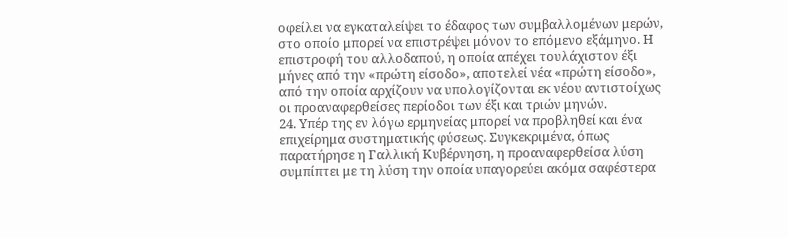οφείλει να εγκαταλείψει το έδαφος των συμβαλλομένων μερών, στο οποίο μπορεί να επιστρέψει μόνον το επόμενο εξάμηνο. Η επιστροφή του αλλοδαπού, η οποία απέχει τουλάχιστον έξι μήνες από την «πρώτη είσοδο», αποτελεί νέα «πρώτη είσοδο», από την οποία αρχίζουν να υπολογίζονται εκ νέου αντιστοίχως οι προαναφερθείσες περίοδοι των έξι και τριών μηνών.
24. Υπέρ της εν λόγω ερμηνείας μπορεί να προβληθεί και ένα επιχείρημα συστηματικής φύσεως. Συγκεκριμένα, όπως παρατήρησε η Γαλλική Κυβέρνηση, η προαναφερθείσα λύση συμπίπτει με τη λύση την οποία υπαγορεύει ακόμα σαφέστερα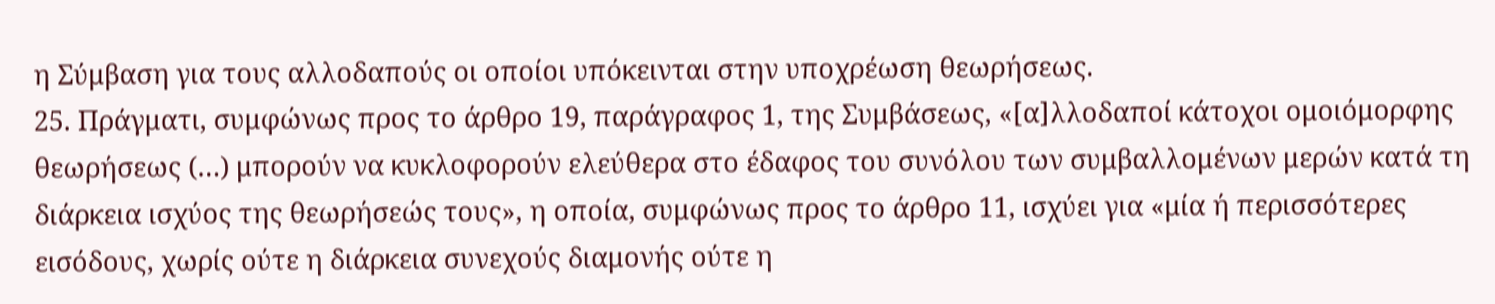η Σύμβαση για τους αλλοδαπούς οι οποίοι υπόκεινται στην υποχρέωση θεωρήσεως.
25. Πράγματι, συμφώνως προς το άρθρο 19, παράγραφος 1, της Συμβάσεως, «[α]λλοδαποί κάτοχοι ομοιόμορφης θεωρήσεως (…) μπορούν να κυκλοφορούν ελεύθερα στο έδαφος του συνόλου των συμβαλλομένων μερών κατά τη διάρκεια ισχύος της θεωρήσεώς τους», η οποία, συμφώνως προς το άρθρο 11, ισχύει για «μία ή περισσότερες εισόδους, χωρίς ούτε η διάρκεια συνεχούς διαμονής ούτε η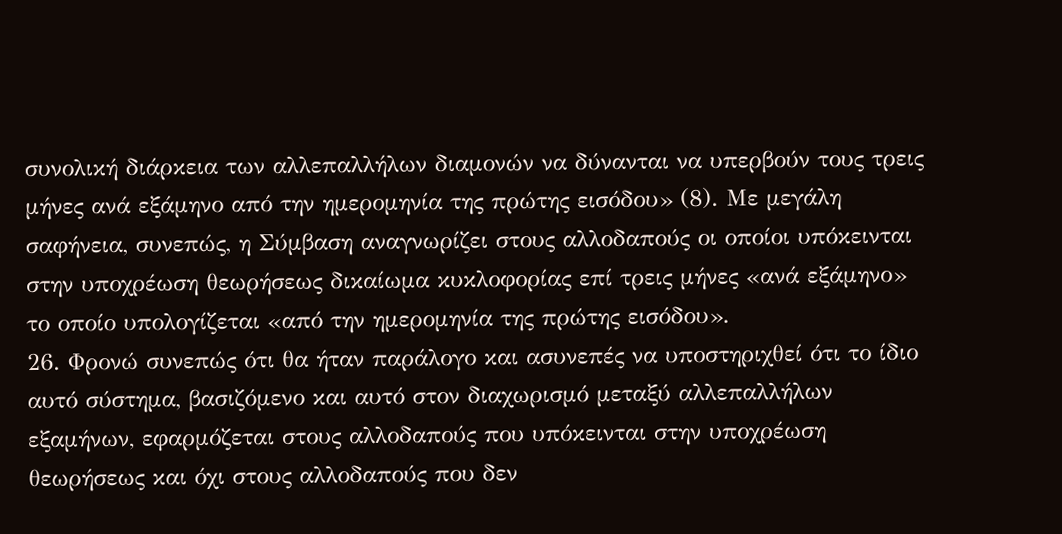συνολική διάρκεια των αλλεπαλλήλων διαμονών να δύνανται να υπερβούν τους τρεις μήνες ανά εξάμηνο από την ημερομηνία της πρώτης εισόδου» (8). Με μεγάλη σαφήνεια, συνεπώς, η Σύμβαση αναγνωρίζει στους αλλοδαπούς οι οποίοι υπόκεινται στην υποχρέωση θεωρήσεως δικαίωμα κυκλοφορίας επί τρεις μήνες «ανά εξάμηνο» το οποίο υπολογίζεται «από την ημερομηνία της πρώτης εισόδου».
26. Φρονώ συνεπώς ότι θα ήταν παράλογο και ασυνεπές να υποστηριχθεί ότι το ίδιο αυτό σύστημα, βασιζόμενο και αυτό στον διαχωρισμό μεταξύ αλλεπαλλήλων εξαμήνων, εφαρμόζεται στους αλλοδαπούς που υπόκεινται στην υποχρέωση θεωρήσεως και όχι στους αλλοδαπούς που δεν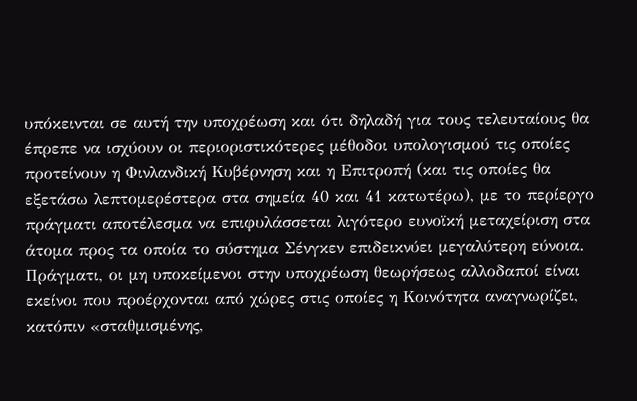υπόκεινται σε αυτή την υποχρέωση και ότι δηλαδή για τους τελευταίους θα έπρεπε να ισχύουν οι περιοριστικότερες μέθοδοι υπολογισμού τις οποίες προτείνουν η Φινλανδική Κυβέρνηση και η Επιτροπή (και τις οποίες θα εξετάσω λεπτομερέστερα στα σημεία 40 και 41 κατωτέρω), με το περίεργο πράγματι αποτέλεσμα να επιφυλάσσεται λιγότερο ευνοϊκή μεταχείριση στα άτομα προς τα οποία το σύστημα Σένγκεν επιδεικνύει μεγαλύτερη εύνοια. Πράγματι, οι μη υποκείμενοι στην υποχρέωση θεωρήσεως αλλοδαποί είναι εκείνοι που προέρχονται από χώρες στις οποίες η Κοινότητα αναγνωρίζει, κατόπιν «σταθμισμένης,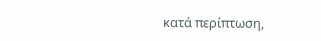κατά περίπτωση,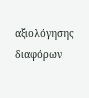αξιολόγησης διαφόρων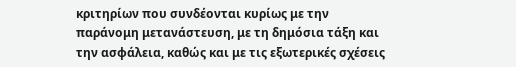κριτηρίων που συνδέονται κυρίως με την παράνομη μετανάστευση, με τη δημόσια τάξη και την ασφάλεια, καθώς και με τις εξωτερικές σχέσεις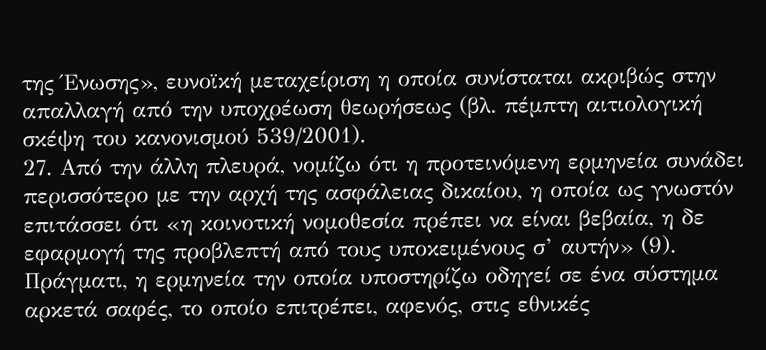της Ένωσης», ευνοϊκή μεταχείριση η οποία συνίσταται ακριβώς στην απαλλαγή από την υποχρέωση θεωρήσεως (βλ. πέμπτη αιτιολογική σκέψη του κανονισμού 539/2001).
27. Από την άλλη πλευρά, νομίζω ότι η προτεινόμενη ερμηνεία συνάδει περισσότερο με την αρχή της ασφάλειας δικαίου, η οποία ως γνωστόν επιτάσσει ότι «η κοινοτική νομοθεσία πρέπει να είναι βεβαία, η δε εφαρμογή της προβλεπτή από τους υποκειμένους σ’ αυτήν» (9). Πράγματι, η ερμηνεία την οποία υποστηρίζω οδηγεί σε ένα σύστημα αρκετά σαφές, το οποίο επιτρέπει, αφενός, στις εθνικές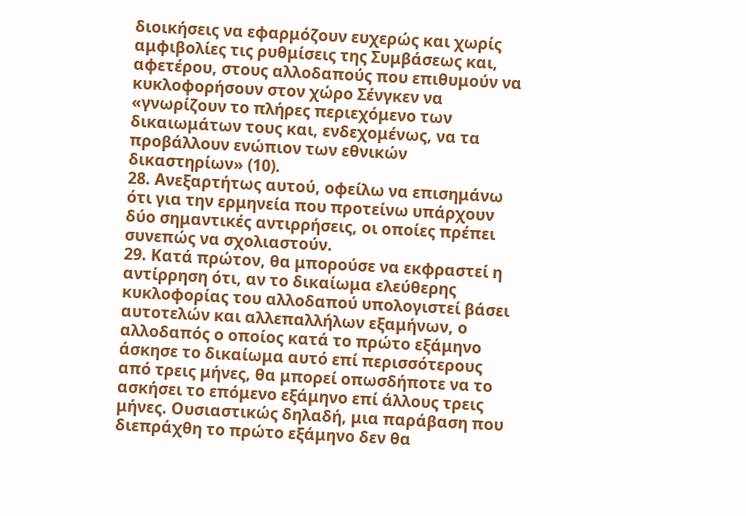διοικήσεις να εφαρμόζουν ευχερώς και χωρίς αμφιβολίες τις ρυθμίσεις της Συμβάσεως και, αφετέρου, στους αλλοδαπούς που επιθυμούν να κυκλοφορήσουν στον χώρο Σένγκεν να «γνωρίζουν το πλήρες περιεχόμενο των δικαιωμάτων τους και, ενδεχομένως, να τα προβάλλουν ενώπιον των εθνικών δικαστηρίων» (10).
28. Ανεξαρτήτως αυτού, οφείλω να επισημάνω ότι για την ερμηνεία που προτείνω υπάρχουν δύο σημαντικές αντιρρήσεις, οι οποίες πρέπει συνεπώς να σχολιαστούν.
29. Κατά πρώτον, θα μπορούσε να εκφραστεί η αντίρρηση ότι, αν το δικαίωμα ελεύθερης κυκλοφορίας του αλλοδαπού υπολογιστεί βάσει αυτοτελών και αλλεπαλλήλων εξαμήνων, ο αλλοδαπός ο οποίος κατά το πρώτο εξάμηνο άσκησε το δικαίωμα αυτό επί περισσότερους από τρεις μήνες, θα μπορεί οπωσδήποτε να το ασκήσει το επόμενο εξάμηνο επί άλλους τρεις μήνες. Ουσιαστικώς δηλαδή, μια παράβαση που διεπράχθη το πρώτο εξάμηνο δεν θα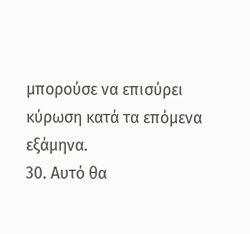μπορούσε να επισύρει κύρωση κατά τα επόμενα εξάμηνα.
30. Αυτό θα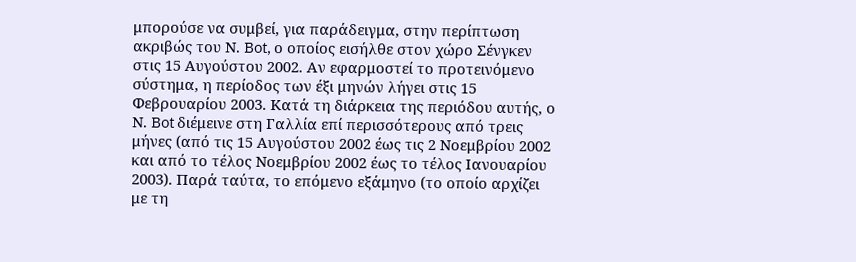μπορούσε να συμβεί, για παράδειγμα, στην περίπτωση ακριβώς του Ν. Bot, ο οποίος εισήλθε στον χώρο Σένγκεν στις 15 Αυγούστου 2002. Αν εφαρμοστεί το προτεινόμενο σύστημα, η περίοδος των έξι μηνών λήγει στις 15 Φεβρουαρίου 2003. Κατά τη διάρκεια της περιόδου αυτής, ο Ν. Bot διέμεινε στη Γαλλία επί περισσότερους από τρεις μήνες (από τις 15 Αυγούστου 2002 έως τις 2 Νοεμβρίου 2002 και από το τέλος Νοεμβρίου 2002 έως το τέλος Ιανουαρίου 2003). Παρά ταύτα, το επόμενο εξάμηνο (το οποίο αρχίζει με τη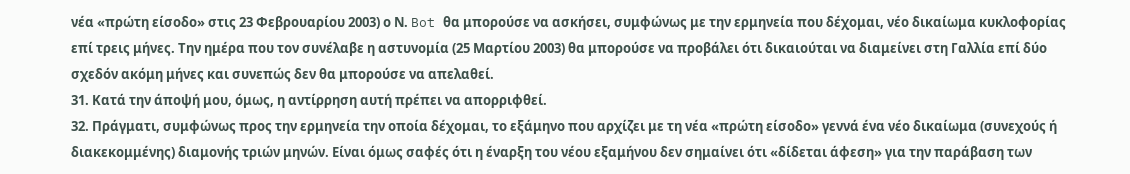νέα «πρώτη είσοδο» στις 23 Φεβρουαρίου 2003) ο Ν. Bot θα μπορούσε να ασκήσει, συμφώνως με την ερμηνεία που δέχομαι, νέο δικαίωμα κυκλοφορίας επί τρεις μήνες. Την ημέρα που τον συνέλαβε η αστυνομία (25 Μαρτίου 2003) θα μπορούσε να προβάλει ότι δικαιούται να διαμείνει στη Γαλλία επί δύο σχεδόν ακόμη μήνες και συνεπώς δεν θα μπορούσε να απελαθεί.
31. Κατά την άποψή μου, όμως, η αντίρρηση αυτή πρέπει να απορριφθεί.
32. Πράγματι, συμφώνως προς την ερμηνεία την οποία δέχομαι, το εξάμηνο που αρχίζει με τη νέα «πρώτη είσοδο» γεννά ένα νέο δικαίωμα (συνεχούς ή διακεκομμένης) διαμονής τριών μηνών. Είναι όμως σαφές ότι η έναρξη του νέου εξαμήνου δεν σημαίνει ότι «δίδεται άφεση» για την παράβαση των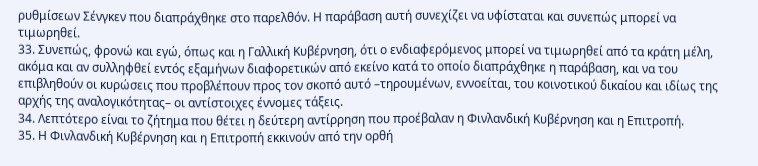ρυθμίσεων Σένγκεν που διαπράχθηκε στο παρελθόν. Η παράβαση αυτή συνεχίζει να υφίσταται και συνεπώς μπορεί να τιμωρηθεί.
33. Συνεπώς, φρονώ και εγώ, όπως και η Γαλλική Κυβέρνηση, ότι ο ενδιαφερόμενος μπορεί να τιμωρηθεί από τα κράτη μέλη, ακόμα και αν συλληφθεί εντός εξαμήνων διαφορετικών από εκείνο κατά το οποίο διαπράχθηκε η παράβαση, και να του επιβληθούν οι κυρώσεις που προβλέπουν προς τον σκοπό αυτό –τηρουμένων, εννοείται, του κοινοτικού δικαίου και ιδίως της αρχής της αναλογικότητας– οι αντίστοιχες έννομες τάξεις.
34. Λεπτότερο είναι το ζήτημα που θέτει η δεύτερη αντίρρηση που προέβαλαν η Φινλανδική Κυβέρνηση και η Επιτροπή.
35. Η Φινλανδική Κυβέρνηση και η Επιτροπή εκκινούν από την ορθή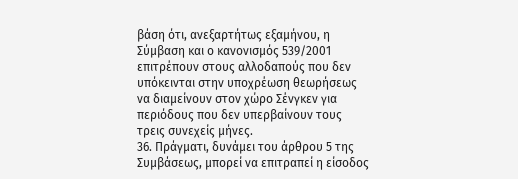βάση ότι, ανεξαρτήτως εξαμήνου, η Σύμβαση και ο κανονισμός 539/2001 επιτρέπουν στους αλλοδαπούς που δεν υπόκεινται στην υποχρέωση θεωρήσεως να διαμείνουν στον χώρο Σένγκεν για περιόδους που δεν υπερβαίνουν τους τρεις συνεχείς μήνες.
36. Πράγματι, δυνάμει του άρθρου 5 της Συμβάσεως, μπορεί να επιτραπεί η είσοδος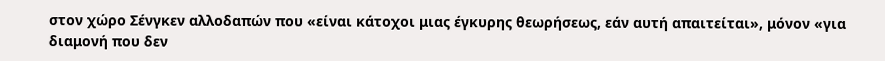στον χώρο Σένγκεν αλλοδαπών που «είναι κάτοχοι μιας έγκυρης θεωρήσεως, εάν αυτή απαιτείται», μόνον «για διαμονή που δεν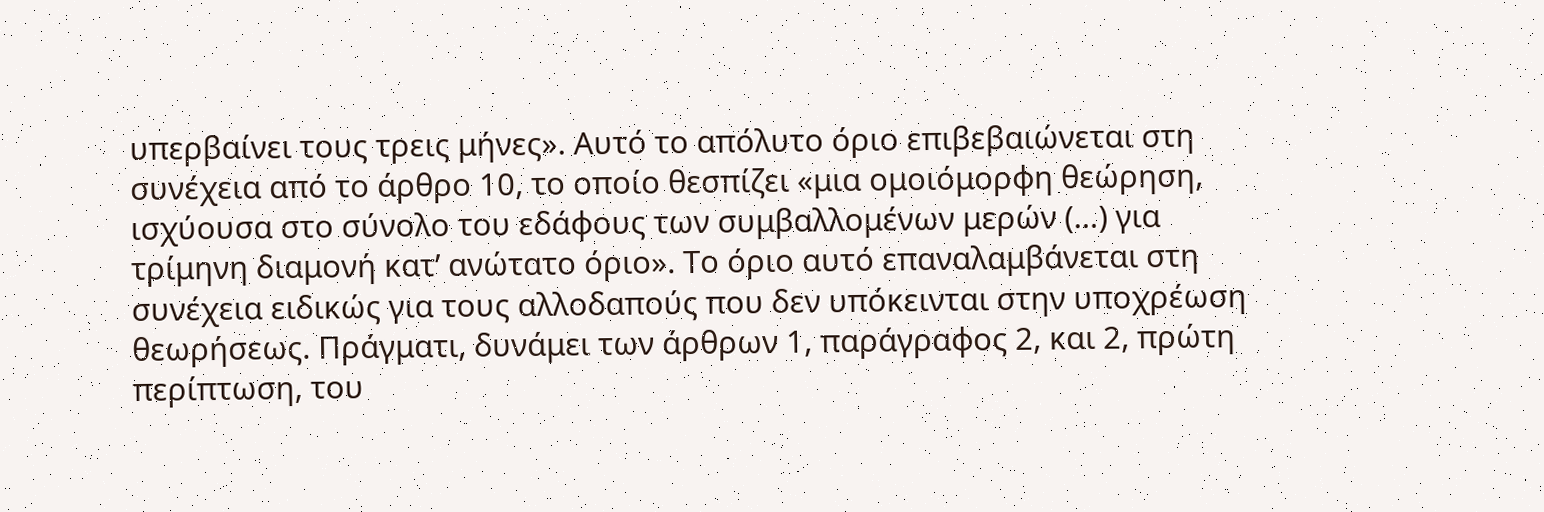υπερβαίνει τους τρεις μήνες». Αυτό το απόλυτο όριο επιβεβαιώνεται στη συνέχεια από το άρθρο 10, το οποίο θεσπίζει «μια ομοιόμορφη θεώρηση, ισχύουσα στο σύνολο του εδάφους των συμβαλλομένων μερών (…) για τρίμηνη διαμονή κατ’ ανώτατο όριο». Το όριο αυτό επαναλαμβάνεται στη συνέχεια ειδικώς για τους αλλοδαπούς που δεν υπόκεινται στην υποχρέωση θεωρήσεως. Πράγματι, δυνάμει των άρθρων 1, παράγραφος 2, και 2, πρώτη περίπτωση, του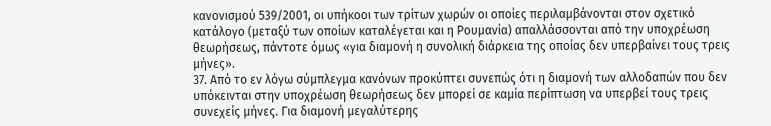κανονισμού 539/2001, οι υπήκοοι των τρίτων χωρών οι οποίες περιλαμβάνονται στον σχετικό κατάλογο (μεταξύ των οποίων καταλέγεται και η Ρουμανία) απαλλάσσονται από την υποχρέωση θεωρήσεως, πάντοτε όμως «για διαμονή η συνολική διάρκεια της οποίας δεν υπερβαίνει τους τρεις μήνες».
37. Από το εν λόγω σύμπλεγμα κανόνων προκύπτει συνεπώς ότι η διαμονή των αλλοδαπών που δεν υπόκεινται στην υποχρέωση θεωρήσεως δεν μπορεί σε καμία περίπτωση να υπερβεί τους τρεις συνεχείς μήνες. Για διαμονή μεγαλύτερης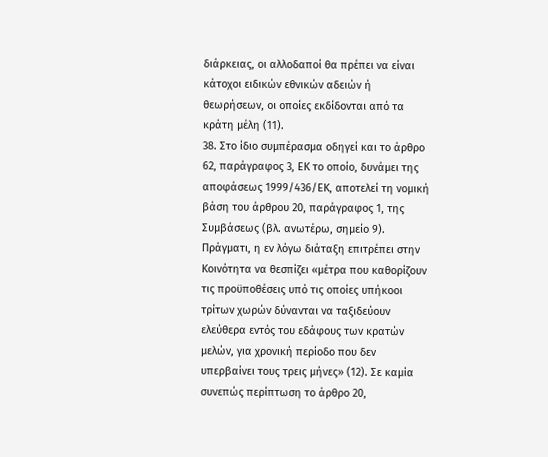διάρκειας, οι αλλοδαποί θα πρέπει να είναι κάτοχοι ειδικών εθνικών αδειών ή θεωρήσεων, οι οποίες εκδίδονται από τα κράτη μέλη (11).
38. Στο ίδιο συμπέρασμα οδηγεί και το άρθρο 62, παράγραφος 3, ΕΚ το οποίο, δυνάμει της αποφάσεως 1999/436/ΕΚ, αποτελεί τη νομική βάση του άρθρου 20, παράγραφος 1, της Συμβάσεως (βλ. ανωτέρω, σημείο 9). Πράγματι, η εν λόγω διάταξη επιτρέπει στην Κοινότητα να θεσπίζει «μέτρα που καθορίζουν τις προϋποθέσεις υπό τις οποίες υπήκοοι τρίτων χωρών δύνανται να ταξιδεύουν ελεύθερα εντός του εδάφους των κρατών μελών, για χρονική περίοδο που δεν υπερβαίνει τους τρεις μήνες» (12). Σε καμία συνεπώς περίπτωση το άρθρο 20,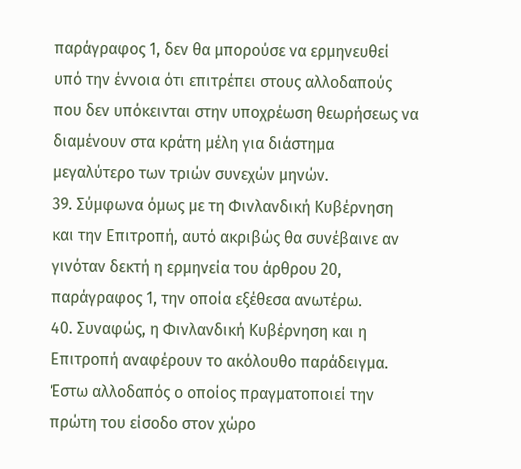παράγραφος 1, δεν θα μπορούσε να ερμηνευθεί υπό την έννοια ότι επιτρέπει στους αλλοδαπούς που δεν υπόκεινται στην υποχρέωση θεωρήσεως να διαμένουν στα κράτη μέλη για διάστημα μεγαλύτερο των τριών συνεχών μηνών.
39. Σύμφωνα όμως με τη Φινλανδική Κυβέρνηση και την Επιτροπή, αυτό ακριβώς θα συνέβαινε αν γινόταν δεκτή η ερμηνεία του άρθρου 20, παράγραφος 1, την οποία εξέθεσα ανωτέρω.
40. Συναφώς, η Φινλανδική Κυβέρνηση και η Επιτροπή αναφέρουν το ακόλουθο παράδειγμα. Έστω αλλοδαπός ο οποίος πραγματοποιεί την πρώτη του είσοδο στον χώρο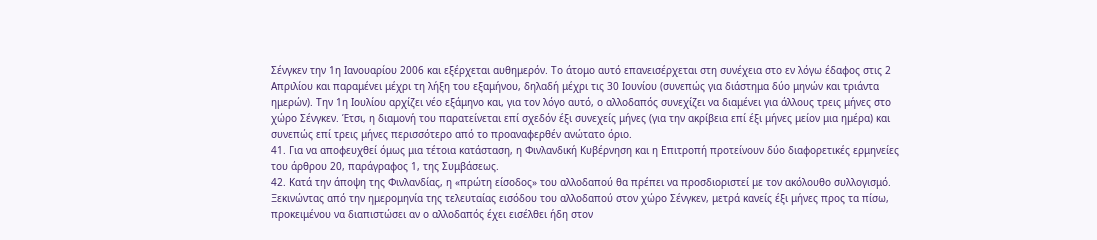Σένγκεν την 1η Ιανουαρίου 2006 και εξέρχεται αυθημερόν. Το άτομο αυτό επανεισέρχεται στη συνέχεια στο εν λόγω έδαφος στις 2 Απριλίου και παραμένει μέχρι τη λήξη του εξαμήνου, δηλαδή μέχρι τις 30 Ιουνίου (συνεπώς για διάστημα δύο μηνών και τριάντα ημερών). Την 1η Ιουλίου αρχίζει νέο εξάμηνο και, για τον λόγο αυτό, ο αλλοδαπός συνεχίζει να διαμένει για άλλους τρεις μήνες στο χώρο Σένγκεν. Έτσι, η διαμονή του παρατείνεται επί σχεδόν έξι συνεχείς μήνες (για την ακρίβεια επί έξι μήνες μείον μια ημέρα) και συνεπώς επί τρεις μήνες περισσότερο από το προαναφερθέν ανώτατο όριο.
41. Για να αποφευχθεί όμως μια τέτοια κατάσταση, η Φινλανδική Κυβέρνηση και η Επιτροπή προτείνουν δύο διαφορετικές ερμηνείες του άρθρου 20, παράγραφος 1, της Συμβάσεως.
42. Κατά την άποψη της Φινλανδίας, η «πρώτη είσοδος» του αλλοδαπού θα πρέπει να προσδιοριστεί με τον ακόλουθο συλλογισμό. Ξεκινώντας από την ημερομηνία της τελευταίας εισόδου του αλλοδαπού στον χώρο Σένγκεν, μετρά κανείς έξι μήνες προς τα πίσω, προκειμένου να διαπιστώσει αν ο αλλοδαπός έχει εισέλθει ήδη στον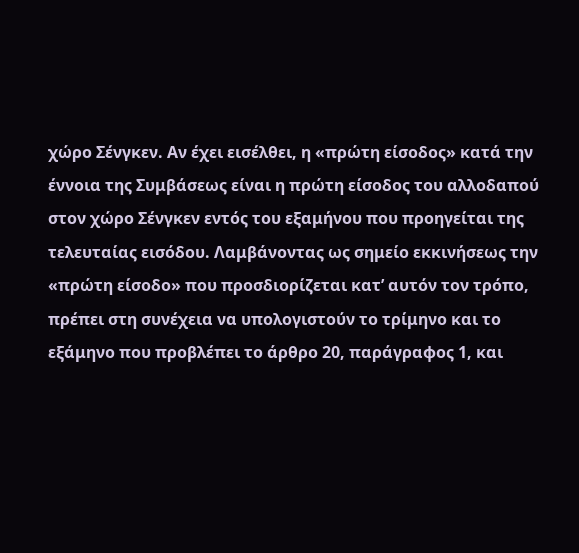χώρο Σένγκεν. Αν έχει εισέλθει, η «πρώτη είσοδος» κατά την έννοια της Συμβάσεως είναι η πρώτη είσοδος του αλλοδαπού στον χώρο Σένγκεν εντός του εξαμήνου που προηγείται της τελευταίας εισόδου. Λαμβάνοντας ως σημείο εκκινήσεως την «πρώτη είσοδο» που προσδιορίζεται κατ’ αυτόν τον τρόπο, πρέπει στη συνέχεια να υπολογιστούν το τρίμηνο και το εξάμηνο που προβλέπει το άρθρο 20, παράγραφος 1, και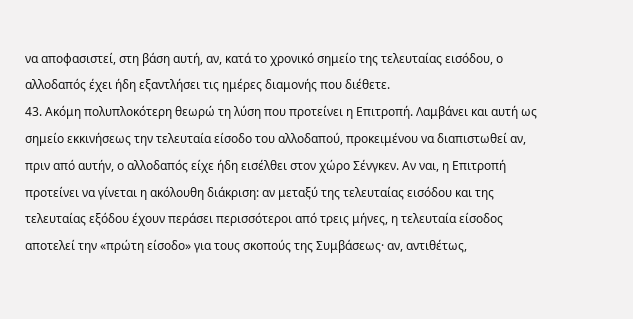να αποφασιστεί, στη βάση αυτή, αν, κατά το χρονικό σημείο της τελευταίας εισόδου, ο αλλοδαπός έχει ήδη εξαντλήσει τις ημέρες διαμονής που διέθετε.
43. Ακόμη πολυπλοκότερη θεωρώ τη λύση που προτείνει η Επιτροπή. Λαμβάνει και αυτή ως σημείο εκκινήσεως την τελευταία είσοδο του αλλοδαπού, προκειμένου να διαπιστωθεί αν, πριν από αυτήν, ο αλλοδαπός είχε ήδη εισέλθει στον χώρο Σένγκεν. Αν ναι, η Επιτροπή προτείνει να γίνεται η ακόλουθη διάκριση: αν μεταξύ της τελευταίας εισόδου και της τελευταίας εξόδου έχουν περάσει περισσότεροι από τρεις μήνες, η τελευταία είσοδος αποτελεί την «πρώτη είσοδο» για τους σκοπούς της Συμβάσεως· αν, αντιθέτως,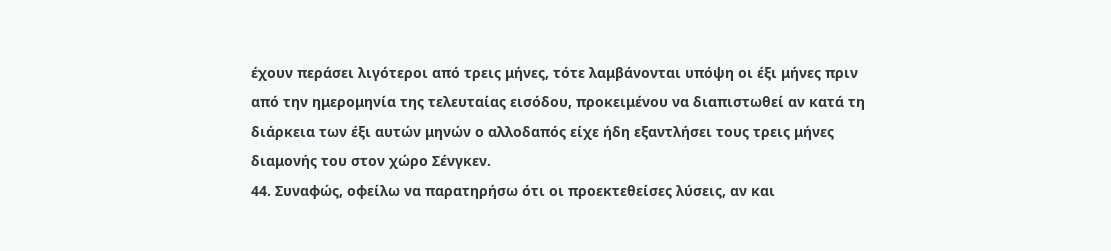έχουν περάσει λιγότεροι από τρεις μήνες, τότε λαμβάνονται υπόψη οι έξι μήνες πριν από την ημερομηνία της τελευταίας εισόδου, προκειμένου να διαπιστωθεί αν κατά τη διάρκεια των έξι αυτών μηνών ο αλλοδαπός είχε ήδη εξαντλήσει τους τρεις μήνες διαμονής του στον χώρο Σένγκεν.
44. Συναφώς, οφείλω να παρατηρήσω ότι οι προεκτεθείσες λύσεις, αν και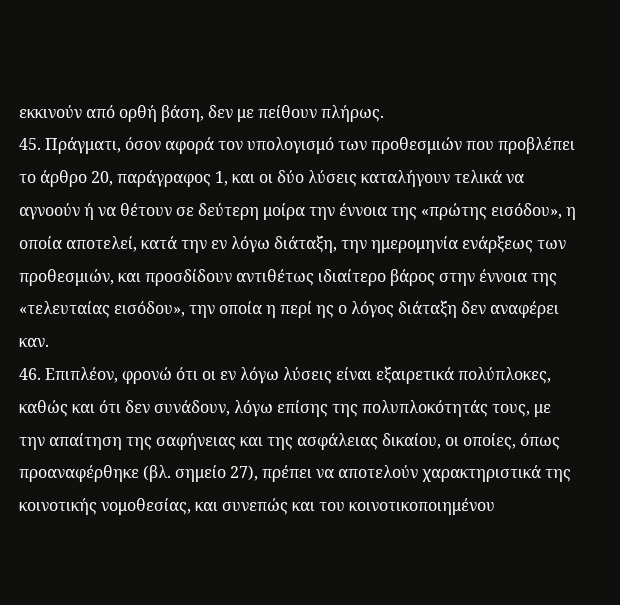εκκινούν από ορθή βάση, δεν με πείθουν πλήρως.
45. Πράγματι, όσον αφορά τον υπολογισμό των προθεσμιών που προβλέπει το άρθρο 20, παράγραφος 1, και οι δύο λύσεις καταλήγουν τελικά να αγνοούν ή να θέτουν σε δεύτερη μοίρα την έννοια της «πρώτης εισόδου», η οποία αποτελεί, κατά την εν λόγω διάταξη, την ημερομηνία ενάρξεως των προθεσμιών, και προσδίδουν αντιθέτως ιδιαίτερο βάρος στην έννοια της «τελευταίας εισόδου», την οποία η περί ης ο λόγος διάταξη δεν αναφέρει καν.
46. Επιπλέον, φρονώ ότι οι εν λόγω λύσεις είναι εξαιρετικά πολύπλοκες, καθώς και ότι δεν συνάδουν, λόγω επίσης της πολυπλοκότητάς τους, με την απαίτηση της σαφήνειας και της ασφάλειας δικαίου, οι οποίες, όπως προαναφέρθηκε (βλ. σημείο 27), πρέπει να αποτελούν χαρακτηριστικά της κοινοτικής νομοθεσίας, και συνεπώς και του κοινοτικοποιημένου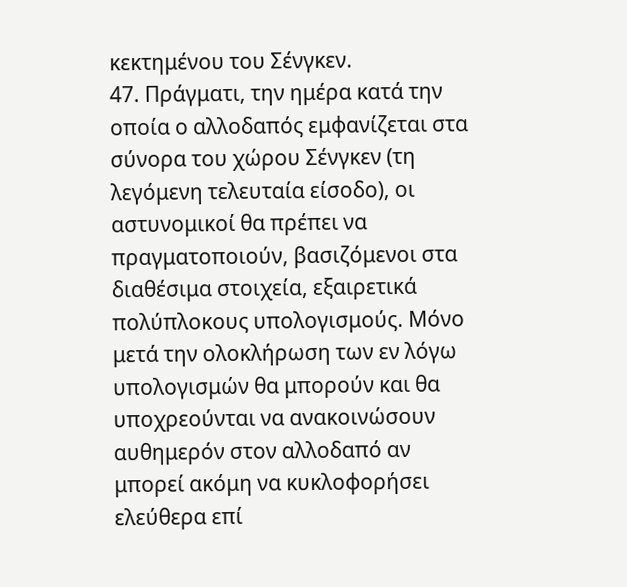κεκτημένου του Σένγκεν.
47. Πράγματι, την ημέρα κατά την οποία ο αλλοδαπός εμφανίζεται στα σύνορα του χώρου Σένγκεν (τη λεγόμενη τελευταία είσοδο), οι αστυνομικοί θα πρέπει να πραγματοποιούν, βασιζόμενοι στα διαθέσιμα στοιχεία, εξαιρετικά πολύπλοκους υπολογισμούς. Μόνο μετά την ολοκλήρωση των εν λόγω υπολογισμών θα μπορούν και θα υποχρεούνται να ανακοινώσουν αυθημερόν στον αλλοδαπό αν μπορεί ακόμη να κυκλοφορήσει ελεύθερα επί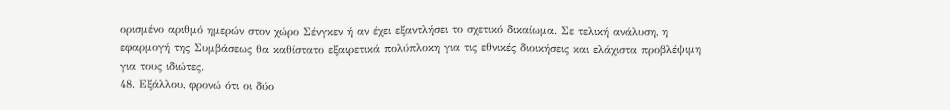ορισμένο αριθμό ημερών στον χώρο Σένγκεν ή αν έχει εξαντλήσει το σχετικό δικαίωμα. Σε τελική ανάλυση, η εφαρμογή της Συμβάσεως θα καθίστατο εξαιρετικά πολύπλοκη για τις εθνικές διοικήσεις και ελάχιστα προβλέψιμη για τους ιδιώτες.
48. Εξάλλου, φρονώ ότι οι δύο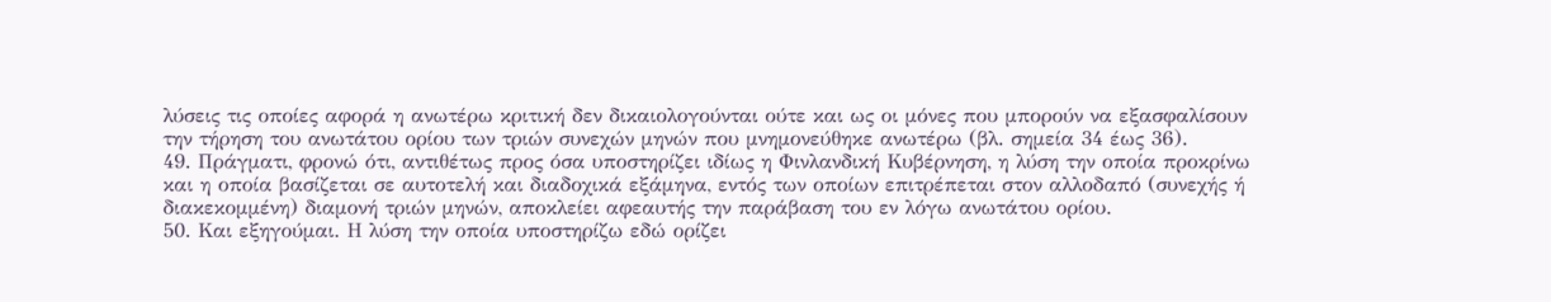λύσεις τις οποίες αφορά η ανωτέρω κριτική δεν δικαιολογούνται ούτε και ως οι μόνες που μπορούν να εξασφαλίσουν την τήρηση του ανωτάτου ορίου των τριών συνεχών μηνών που μνημονεύθηκε ανωτέρω (βλ. σημεία 34 έως 36).
49. Πράγματι, φρονώ ότι, αντιθέτως προς όσα υποστηρίζει ιδίως η Φινλανδική Κυβέρνηση, η λύση την οποία προκρίνω και η οποία βασίζεται σε αυτοτελή και διαδοχικά εξάμηνα, εντός των οποίων επιτρέπεται στον αλλοδαπό (συνεχής ή διακεκομμένη) διαμονή τριών μηνών, αποκλείει αφεαυτής την παράβαση του εν λόγω ανωτάτου ορίου.
50. Και εξηγούμαι. Η λύση την οποία υποστηρίζω εδώ ορίζει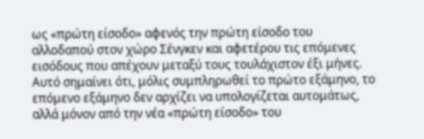ως «πρώτη είσοδο» αφενός την πρώτη είσοδο του αλλοδαπού στον χώρο Σένγκεν και αφετέρου τις επόμενες εισόδους που απέχουν μεταξύ τους τουλάχιστον έξι μήνες. Αυτό σημαίνει ότι, μόλις συμπληρωθεί το πρώτο εξάμηνο, το επόμενο εξάμηνο δεν αρχίζει να υπολογίζεται αυτομάτως, αλλά μόνον από την νέα «πρώτη είσοδο» του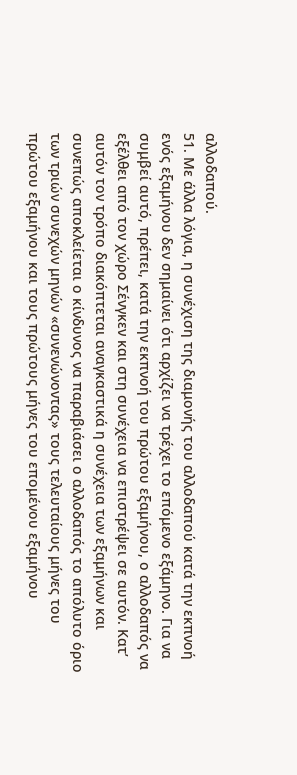αλλοδαπού.
51. Με άλλα λόγια, η συνέχιση της διαμονής του αλλοδαπού κατά την εκπνοή ενός εξαμήνου δεν σημαίνει ότι αρχίζει να τρέχει το επόμενο εξάμηνο. Για να συμβεί αυτό, πρέπει, κατά την εκπνοή του πρώτου εξαμήνου, ο αλλοδαπός να εξέλθει από τον χώρο Σένγκεν και στη συνέχεια να επιστρέψει σε αυτόν. Κατ’ αυτόν τον τρόπο διακόπτεται αναγκαστικά η συνέχεια των εξαμήνων και συνεπώς αποκλείεται ο κίνδυνος να παραβιάσει ο αλλοδαπός το απόλυτο όριο των τριών συνεχών μηνών «συνενώνοντας» τους τελευταίους μήνες του πρώτου εξαμήνου και τους πρώτους μήνες του επομένου εξαμήνου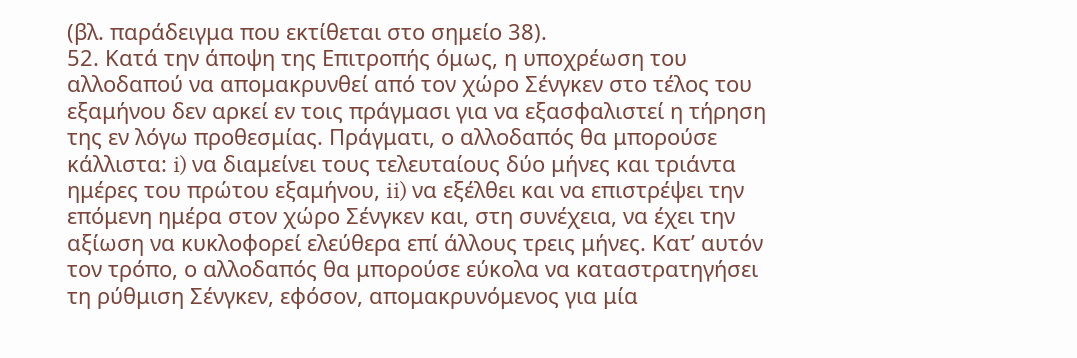(βλ. παράδειγμα που εκτίθεται στο σημείο 38).
52. Κατά την άποψη της Επιτροπής όμως, η υποχρέωση του αλλοδαπού να απομακρυνθεί από τον χώρο Σένγκεν στο τέλος του εξαμήνου δεν αρκεί εν τοις πράγμασι για να εξασφαλιστεί η τήρηση της εν λόγω προθεσμίας. Πράγματι, ο αλλοδαπός θα μπορούσε κάλλιστα: i) να διαμείνει τους τελευταίους δύο μήνες και τριάντα ημέρες του πρώτου εξαμήνου, ii) να εξέλθει και να επιστρέψει την επόμενη ημέρα στον χώρο Σένγκεν και, στη συνέχεια, να έχει την αξίωση να κυκλοφορεί ελεύθερα επί άλλους τρεις μήνες. Κατ’ αυτόν τον τρόπο, ο αλλοδαπός θα μπορούσε εύκολα να καταστρατηγήσει τη ρύθμιση Σένγκεν, εφόσον, απομακρυνόμενος για μία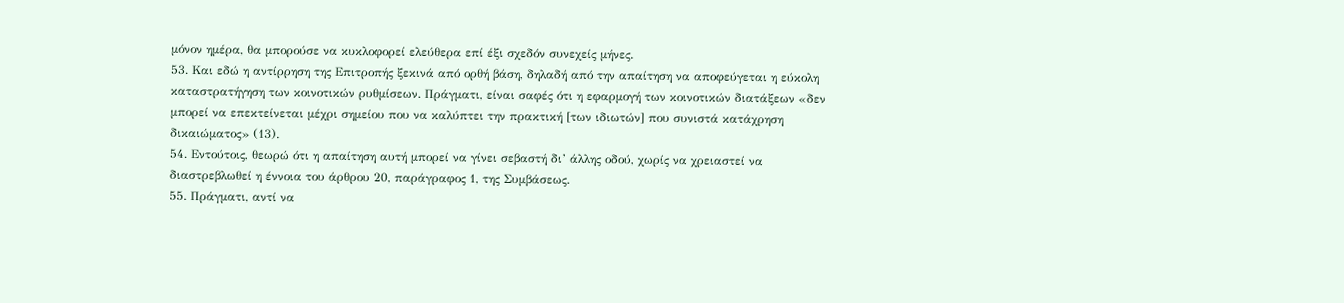μόνον ημέρα, θα μπορούσε να κυκλοφορεί ελεύθερα επί έξι σχεδόν συνεχείς μήνες.
53. Και εδώ η αντίρρηση της Επιτροπής ξεκινά από ορθή βάση, δηλαδή από την απαίτηση να αποφεύγεται η εύκολη καταστρατήγηση των κοινοτικών ρυθμίσεων. Πράγματι, είναι σαφές ότι η εφαρμογή των κοινοτικών διατάξεων «δεν μπορεί να επεκτείνεται μέχρι σημείου που να καλύπτει την πρακτική [των ιδιωτών] που συνιστά κατάχρηση δικαιώματος» (13).
54. Εντούτοις, θεωρώ ότι η απαίτηση αυτή μπορεί να γίνει σεβαστή δι’ άλλης οδού, χωρίς να χρειαστεί να διαστρεβλωθεί η έννοια του άρθρου 20, παράγραφος 1, της Συμβάσεως.
55. Πράγματι, αντί να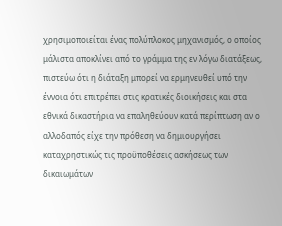χρησιμοποιείται ένας πολύπλοκος μηχανισμός, ο οποίος μάλιστα αποκλίνει από το γράμμα της εν λόγω διατάξεως, πιστεύω ότι η διάταξη μπορεί να ερμηνευθεί υπό την έννοια ότι επιτρέπει στις κρατικές διοικήσεις και στα εθνικά δικαστήρια να επαληθεύουν κατά περίπτωση αν ο αλλοδαπός είχε την πρόθεση να δημιουργήσει καταχρηστικώς τις προϋποθέσεις ασκήσεως των δικαιωμάτων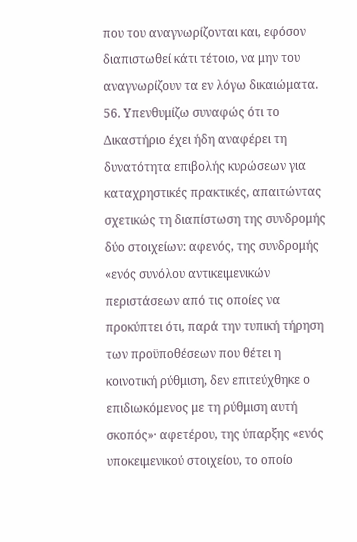που του αναγνωρίζονται και, εφόσον διαπιστωθεί κάτι τέτοιο, να μην του αναγνωρίζουν τα εν λόγω δικαιώματα.
56. Υπενθυμίζω συναφώς ότι το Δικαστήριο έχει ήδη αναφέρει τη δυνατότητα επιβολής κυρώσεων για καταχρηστικές πρακτικές, απαιτώντας σχετικώς τη διαπίστωση της συνδρομής δύο στοιχείων: αφενός, της συνδρομής «ενός συνόλου αντικειμενικών περιστάσεων από τις οποίες να προκύπτει ότι, παρά την τυπική τήρηση των προϋποθέσεων που θέτει η κοινοτική ρύθμιση, δεν επιτεύχθηκε ο επιδιωκόμενος με τη ρύθμιση αυτή σκοπός»· αφετέρου, της ύπαρξης «ενός υποκειμενικού στοιχείου, το οποίο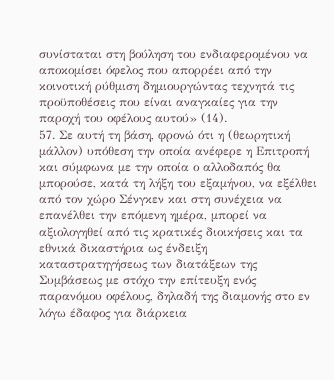συνίσταται στη βούληση του ενδιαφερομένου να αποκομίσει όφελος που απορρέει από την κοινοτική ρύθμιση δημιουργώντας τεχνητά τις προϋποθέσεις που είναι αναγκαίες για την παροχή του οφέλους αυτού» (14).
57. Σε αυτή τη βάση, φρονώ ότι η (θεωρητική μάλλον) υπόθεση την οποία ανέφερε η Επιτροπή και σύμφωνα με την οποία ο αλλοδαπός θα μπορούσε, κατά τη λήξη του εξαμήνου, να εξέλθει από τον χώρο Σένγκεν και στη συνέχεια να επανέλθει την επόμενη ημέρα, μπορεί να αξιολογηθεί από τις κρατικές διοικήσεις και τα εθνικά δικαστήρια ως ένδειξη καταστρατηγήσεως των διατάξεων της Συμβάσεως με στόχο την επίτευξη ενός παρανόμου οφέλους, δηλαδή της διαμονής στο εν λόγω έδαφος για διάρκεια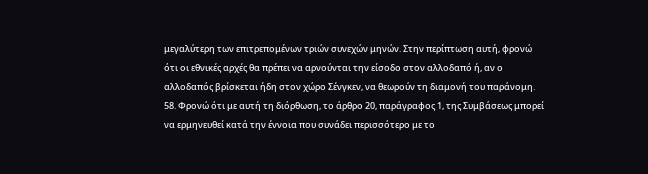μεγαλύτερη των επιτρεπομένων τριών συνεχών μηνών. Στην περίπτωση αυτή, φρονώ ότι οι εθνικές αρχές θα πρέπει να αρνούνται την είσοδο στον αλλοδαπό ή, αν ο αλλοδαπός βρίσκεται ήδη στον χώρο Σένγκεν, να θεωρούν τη διαμονή του παράνομη.
58. Φρονώ ότι με αυτή τη διόρθωση, το άρθρο 20, παράγραφος 1, της Συμβάσεως μπορεί να ερμηνευθεί κατά την έννοια που συνάδει περισσότερο με το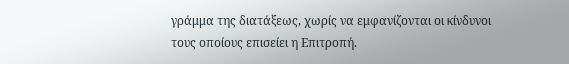γράμμα της διατάξεως, χωρίς να εμφανίζονται οι κίνδυνοι τους οποίους επισείει η Επιτροπή.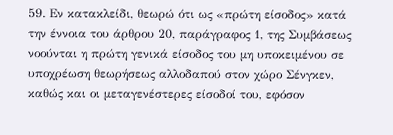59. Εν κατακλείδι, θεωρώ ότι ως «πρώτη είσοδος» κατά την έννοια του άρθρου 20, παράγραφος 1, της Συμβάσεως νοούνται η πρώτη γενικά είσοδος του μη υποκειμένου σε υποχρέωση θεωρήσεως αλλοδαπού στον χώρο Σένγκεν, καθώς και οι μεταγενέστερες είσοδοί του, εφόσον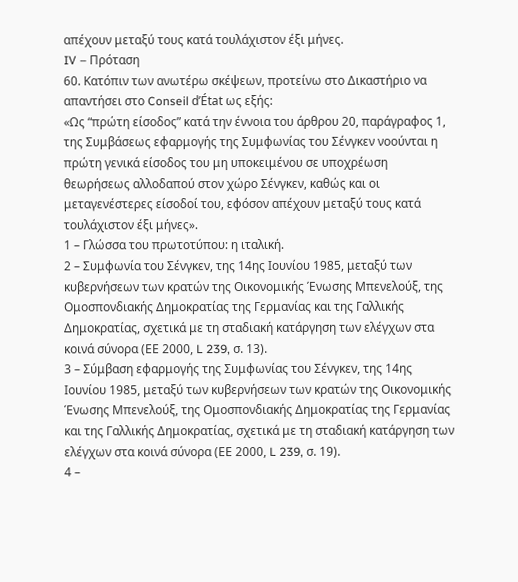απέχουν μεταξύ τους κατά τουλάχιστον έξι μήνες.
IV – Πρόταση
60. Κατόπιν των ανωτέρω σκέψεων, προτείνω στο Δικαστήριο να απαντήσει στο Conseil d’État ως εξής:
«Ως “πρώτη είσοδος” κατά την έννοια του άρθρου 20, παράγραφος 1, της Συμβάσεως εφαρμογής της Συμφωνίας του Σένγκεν νοούνται η πρώτη γενικά είσοδος του μη υποκειμένου σε υποχρέωση θεωρήσεως αλλοδαπού στον χώρο Σένγκεν, καθώς και οι μεταγενέστερες είσοδοί του, εφόσον απέχουν μεταξύ τους κατά τουλάχιστον έξι μήνες».
1 – Γλώσσα του πρωτοτύπου: η ιταλική.
2 – Συμφωνία του Σένγκεν, της 14ης Ιουνίου 1985, μεταξύ των κυβερνήσεων των κρατών της Οικονομικής Ένωσης Μπενελούξ, της Ομοσπονδιακής Δημοκρατίας της Γερμανίας και της Γαλλικής Δημοκρατίας, σχετικά με τη σταδιακή κατάργηση των ελέγχων στα κοινά σύνορα (ΕΕ 2000, L 239, σ. 13).
3 – Σύμβαση εφαρμογής της Συμφωνίας του Σένγκεν, της 14ης Ιουνίου 1985, μεταξύ των κυβερνήσεων των κρατών της Οικονομικής Ένωσης Μπενελούξ, της Ομοσπονδιακής Δημοκρατίας της Γερμανίας και της Γαλλικής Δημοκρατίας, σχετικά με τη σταδιακή κατάργηση των ελέγχων στα κοινά σύνορα (ΕΕ 2000, L 239, σ. 19).
4 –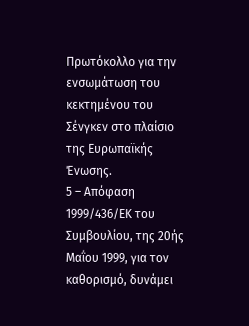Πρωτόκολλο για την ενσωμάτωση του κεκτημένου του Σένγκεν στο πλαίσιο της Ευρωπαϊκής Ένωσης.
5 – Απόφαση 1999/436/ΕΚ του Συμβουλίου, της 20ής Μαΐου 1999, για τον καθορισμό, δυνάμει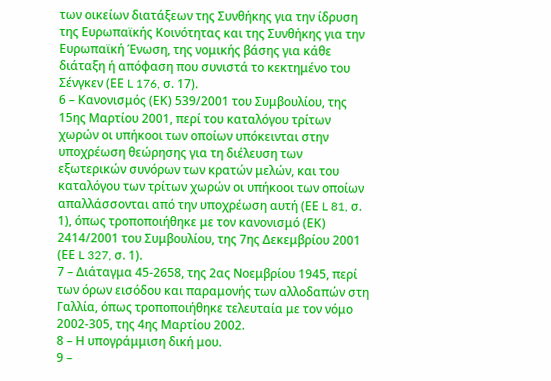των οικείων διατάξεων της Συνθήκης για την ίδρυση της Ευρωπαϊκής Κοινότητας και της Συνθήκης για την Ευρωπαϊκή Ένωση, της νομικής βάσης για κάθε διάταξη ή απόφαση που συνιστά το κεκτημένο του Σένγκεν (ΕΕ L 176, σ. 17).
6 – Κανονισμός (ΕΚ) 539/2001 του Συμβουλίου, της 15ης Μαρτίου 2001, περί του καταλόγου τρίτων χωρών οι υπήκοοι των οποίων υπόκεινται στην υποχρέωση θεώρησης για τη διέλευση των εξωτερικών συνόρων των κρατών μελών, και του καταλόγου των τρίτων χωρών οι υπήκοοι των οποίων απαλλάσσονται από την υποχρέωση αυτή (ΕΕ L 81, σ. 1), όπως τροποποιήθηκε με τον κανονισμό (ΕΚ) 2414/2001 του Συμβουλίου, της 7ης Δεκεμβρίου 2001 (ΕΕ L 327, σ. 1).
7 – Διάταγμα 45-2658, της 2ας Νοεμβρίου 1945, περί των όρων εισόδου και παραμονής των αλλοδαπών στη Γαλλία, όπως τροποποιήθηκε τελευταία με τον νόμο 2002-305, της 4ης Μαρτίου 2002.
8 – Η υπογράμμιση δική μου.
9 –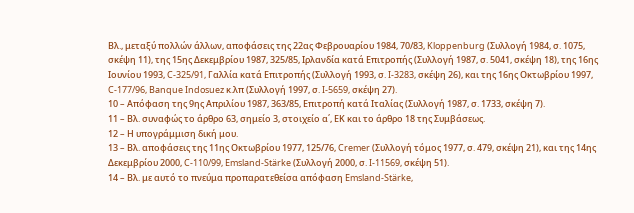Βλ., μεταξύ πολλών άλλων, αποφάσεις της 22ας Φεβρουαρίου 1984, 70/83, Kloppenburg (Συλλογή 1984, σ. 1075, σκέψη 11), της 15ης Δεκεμβρίου 1987, 325/85, Ιρλανδία κατά Επιτροπής (Συλλογή 1987, σ. 5041, σκέψη 18), της 16ης Ιουνίου 1993, C-325/91, Γαλλία κατά Επιτροπής (Συλλογή 1993, σ. I-3283, σκέψη 26), και της 16ης Οκτωβρίου 1997, C‑177/96, Banque Indosuez κ.λπ (Συλλογή 1997, σ. I-5659, σκέψη 27).
10 – Απόφαση της 9ης Απριλίου 1987, 363/85, Επιτροπή κατά Ιταλίας (Συλλογή 1987, σ. 1733, σκέψη 7).
11 – Βλ. συναφώς το άρθρο 63, σημείο 3, στοιχείο α΄, ΕΚ και το άρθρο 18 της Συμβάσεως.
12 – Η υπογράμμιση δική μου.
13 – Βλ. αποφάσεις της 11ης Οκτωβρίου 1977, 125/76, Cremer (Συλλογή τόμος 1977, σ. 479, σκέψη 21), και της 14ης Δεκεμβρίου 2000, C-110/99, Emsland-Stärke (Συλλογή 2000, σ. I-11569, σκέψη 51).
14 – Βλ. με αυτό το πνεύμα προπαρατεθείσα απόφαση Emsland-Stärke,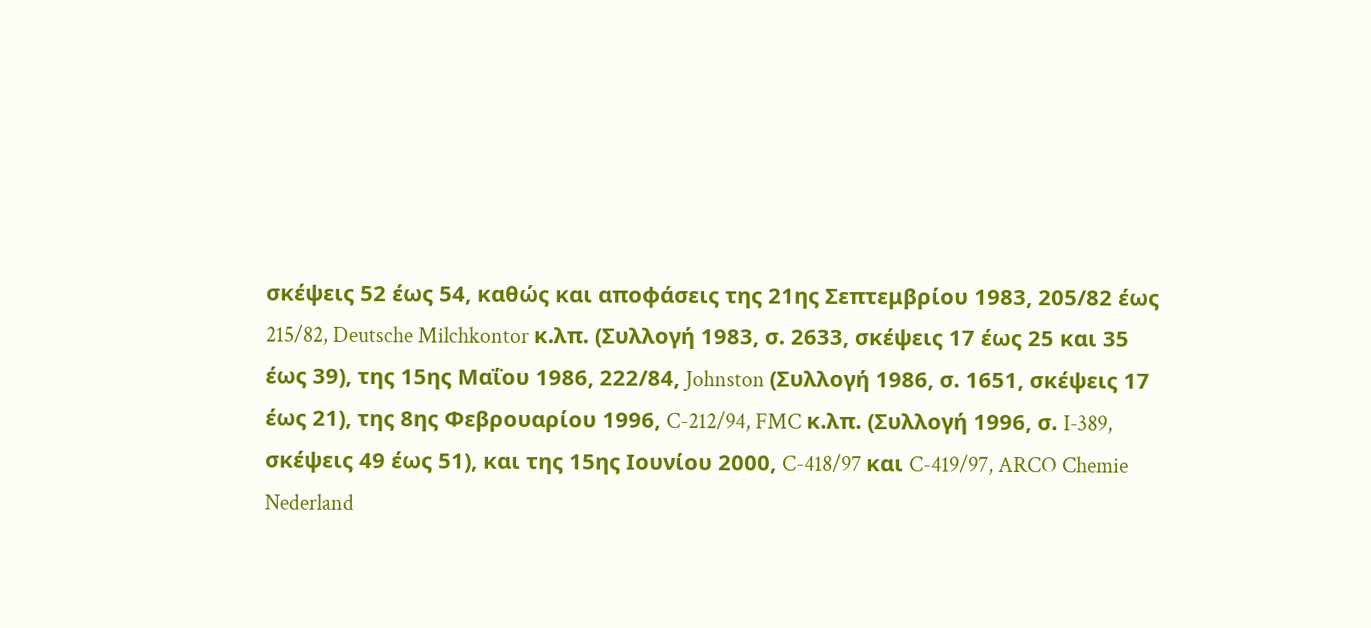σκέψεις 52 έως 54, καθώς και αποφάσεις της 21ης Σεπτεμβρίου 1983, 205/82 έως 215/82, Deutsche Milchkontor κ.λπ. (Συλλογή 1983, σ. 2633, σκέψεις 17 έως 25 και 35 έως 39), της 15ης Μαΐου 1986, 222/84, Johnston (Συλλογή 1986, σ. 1651, σκέψεις 17 έως 21), της 8ης Φεβρουαρίου 1996, C-212/94, FMC κ.λπ. (Συλλογή 1996, σ. I‑389, σκέψεις 49 έως 51), και της 15ης Ιουνίου 2000, C-418/97 και C-419/97, ARCO Chemie Nederland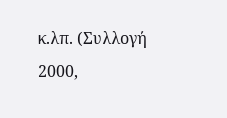κ.λπ. (Συλλογή 2000,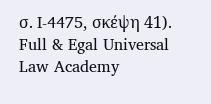σ. I-4475, σκέψη 41).
Full & Egal Universal Law Academy